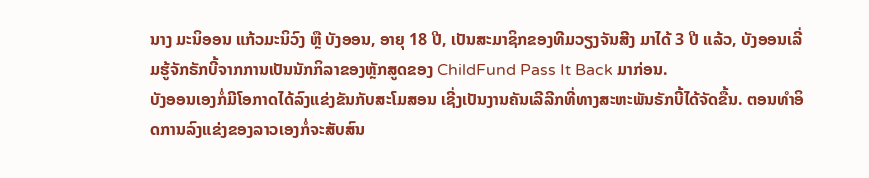ນາງ ມະນິອອນ ແກ້ວມະນິວົງ ຫຼື ບັງອອນ, ອາຍຸ 18 ປີ, ເປັນສະມາຊິກຂອງທີມວຽງຈັນສີງ ມາໄດ້ 3 ປີ ແລ້ວ, ບັງອອນເລີ່ມຮູ້ຈັກຣັກບີ້ຈາກການເປັນນັກກິລາຂອງຫຼັກສູດຂອງ ChildFund Pass It Back ມາກ່ອນ.
ບັງອອນເອງກໍ່ມີໂອກາດໄດ້ລົງແຂ່ງຂັນກັບສະໂມສອນ ເຊີ່ງເປັນງານຄັນເລີລີກທີ່ທາງສະຫະພັນຣັກບີ້ໄດ້ຈັດຂື້ນ. ຕອນທຳອິດການລົງແຂ່ງຂອງລາວເອງກໍ່ຈະສັບສົນ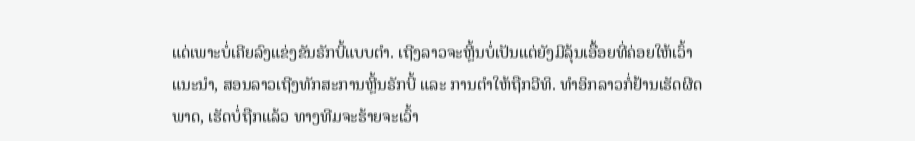ແດ່ເພາະບໍ່ເຄີຍລົງແຂ່ງຂັນຣັກບີ້ແບບຕຳ. ເຖີງລາວຈະຫຼີ້ນບໍ່ເປັນແຕ່ຍັງມີລຸ້ນເອື້ອຍທີ່ຄ່ອຍໃຫ້ເວົ້າແນະນຳ, ສອນລາວເຖີງທັກສະການຫຼີ້ນຣັກບີ້ ແລະ ການຕຳໃຫ້ຖືກວີທິ. ທຳອິກລາວກໍ່ຢ້ານເຮັດຜີດພາດ, ເຮັດບໍ່ຖືກແລ້ວ ທາງທີມຈະຮ້າຍຈະເວົ້າ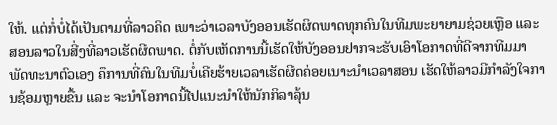ໃຫ້. ແຕ່ກໍ່ບໍ່ໄດ້ເປັນຕາມທີ່ລາວຄິດ ເພາະວ່າເວລາບັງອອນເຮັດຜິດພາດທຸກຄົນໃນທີມພະຍາຍາມຊ່ວຍເຫຼືອ ແລະ ສອນລາວໃນສີ່ງທີ່ລາວເຮັດຜີດພາດ. ຕໍ່ກັບເຫັດການນີ້ເຮັດໃຫ້ບັງອອນຢາກຈະຮັບເອົາໂອກາດທີ່ດີຈາກທີມມາພັດທະນາຕົວເອງ ຄຶການທີ່ຄົນໃນທີມບໍ່ເຄີຍຮ້າຍເວລາເຮັດຜີດຄ່ອຍເນາະນຳເວລາສອນ ເຮັດໃຫ້ລາວມີກຳລັງໃຈການຊ້ອມຫຼາຍຂື້ນ ແລະ ຈະນຳໂອກາດນີ້ໄປແນະນຳໃຫ້ນັກກິລາລຸ້ນ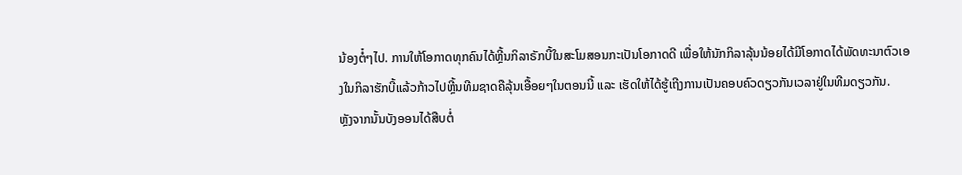ນ້ອງຕໍ໋ໆໄປ. ການໃຫ້ໂອກາດທຸກຄົນໄດ້ຫຼີ້ນກິລາຣັກບີ້ໃນສະໂມສອນກະເປັນໂອກາດດີ ເພື່ອໃຫ້ນັກກິລາລຸ້ນນ້ອຍໄດ້ມີໂອກາດໄດ້ພັດທະນາຕົວເອງໃນກິລາຮັກບີ້ແລ້ວກ້າວໄປຫຼີ້ນທີມຊາດຄືລຸ້ນເອື້ອຍໆໃນຕອນນີ້ ແລະ ເຮັດໃຫ້ໄດ້ຮູ້ເຖີງການເປັນຄອບຄົວດຽວກັນເວລາຢູ່ໃນທີມດຽວກັນ.
ຫຼັງຈາກນັ້ນບັງອອນໄດ້ສືບຕໍ່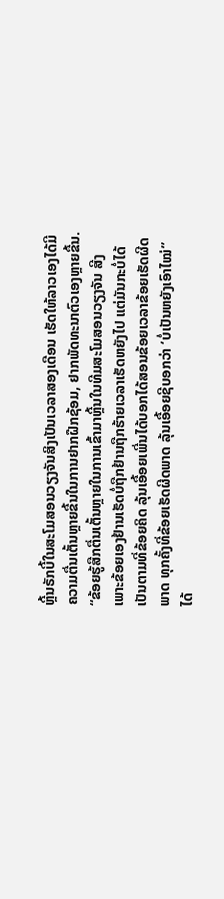ຫຼີ້ນຣັກບີ້ໃນສະໂມສອນວຽງຈັນສິງເປັນເວລາສອງເດືອນ ເຮັດໃຫ້ລາວເອງໄດ້ມີຄວາມຕື່ນເຕັ້ນຫຼາຍຂື້ນໃນການຢາກຝືກຊ້ອມ, ຢາກພັດທະນາຕົວເອງຫຼາຍຂື້ນ. “ຂ້ອຍຮູ້ສືກຕື່ນເຕັ້ນຫຼາຍໃນການເຂົ້າມາຫຼີ້ນໃນທີມສະໂມສອນວຽງຈັນ ສີງ ເພາະຂ້ອຍເອງຢ້ານເຮັດບໍ່ຖືກຢ້ານຖືກຮ້າຍເວລາເຮັດຫຍັງໄປ ແຕ່ມັນກະບໍ່ໄດ້ເປັນຕາມທີ່ຂ້ອຍຄິດ ລຸ້ນເອື້ອຍເພີ່ນໄດ້ບອກໄດ້ສອນຂ້ອຍເວລາຂ້ອຍເຮັດຜີດພາດ ທຸກຄັ້ງທີ່ຂ້ອຍເຮັດຜີດພາດ ລຸ້ນເອື້ອຍຊີບອກວ່າ ‘ບໍ່ເປັນຫຍັງເອົາໄໝ່” ໄດ້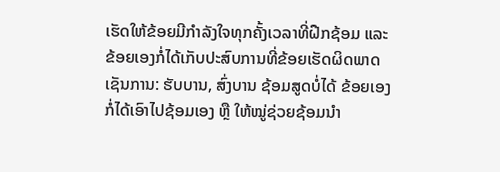ເຮັດໃຫ້ຂ້ອຍມີກຳລັງໃຈທຸກຄັ້ງເວລາທີ່ຝືກຊ້ອມ ແລະ ຂ້ອຍເອງກໍ່ໄດ້ເກັບປະສົບການທີ່ຂ້ອຍເຮັດຜິດພາດເຊັນການ: ຮັບບານ, ສົ່ງບານ ຊ້ອມສູດບໍ່ໄດ້ ຂ້ອຍເອງກໍ່ໄດ້ເອົາໄປຊ້ອມເອງ ຫຼື ໃຫ້ໝູ່ຊ່ວຍຊ້ອມນຳ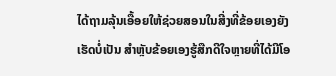ໄດ້ຖາມລຸ້ນເອື້ອຍໃຫ້ຊ່ວຍສອນໃນສີ່ງທີ່ຂ້ອຍເອງຍັງເຮັດບໍ່ເປັນ ສຳຫຼັບຂ້ອຍເອງຮູ້ສືກດີໃຈຫຼາຍທີ່ໄດ້ມີໂອ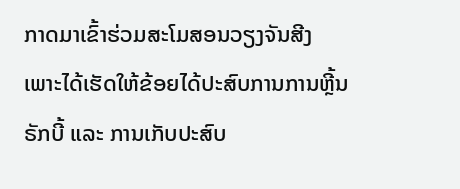ກາດມາເຂົ້າຮ່ວມສະໂມສອນວຽງຈັນສີງ ເພາະໄດ້ເຮັດໃຫ້ຂ້ອຍໄດ້ປະສົບການການຫຼີ້ນຣັກບີ້ ແລະ ການເກັບປະສົບ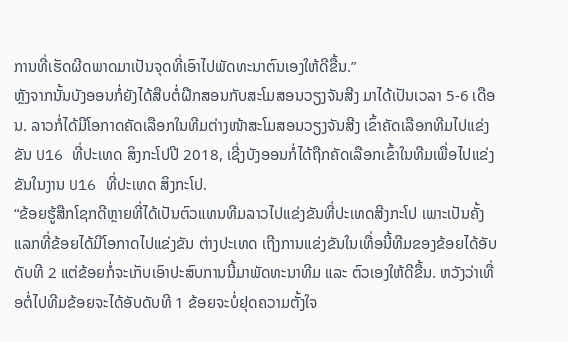ການທີ່ເຮັດຜີດພາດມາເປັນຈຸດທີ່ເອົາໄປພັດທະນາຕົນເອງໃຫ້ດີຂື້ນ.”
ຫຼັງຈາກນັ້ນບັງອອນກໍ່ຍັງໄດ້ສືບຕໍ່ຝືກສອນກັບສະໂມສອນວຽງຈັນສີງ ມາໄດ້ເປັນເວລາ 5-6 ເດືອນ. ລາວກໍ່ໄດ້ມີໂອກາດຄັດເລືອກໃນທີມຕ່າງໜ້າສະໂມສອນວຽງຈັນສີງ ເຂົ້າຄັດເລືອກທີມໄປແຂ່ງຂັນ U16 ທີ່ປະເທດ ສິງກະໂປປີ 2018, ເຊີ່ງບັງອອນກໍ່ໄດ້ຖືກຄັດເລືອກເຂົ້າໃນທີມເພື່ອໄປແຂ່ງຂັນໃນງານ U16 ທີ່ປະເທດ ສິງກະໂປ.
“ຂ້ອຍຮູ້ສືກໂຊກດີຫຼາຍທີ່ໄດ້ເປັນຕົວແທນທີມລາວໄປແຂ່ງຂັນທີ່ປະເທດສີງກະໂປ ເພາະເປັນຄັ້ງແລກທີ່ຂ້ອຍໄດ້ມີໂອກາດໄປແຂ່ງຂັນ ຕ່າງປະເທດ ເຖີງການແຂ່ງຂັນໃນເທື່ອນີ້ທີມຂອງຂ້ອຍໄດ້ອັບດັບທີ 2 ແຕ່ຂ້ອຍກໍ່ຈະເກັບເອົາປະສົບການນີ້ມາພັດທະນາທີມ ແລະ ຕົວເອງໃຫ້ດີຂື້ນ. ຫວັງວ່າເທື່ອຕໍ່ໄປທີມຂ້ອຍຈະໄດ້ອັບດັບທີ 1 ຂ້ອຍຈະບໍ່ຢຸດຄວາມຕັ້ງໃຈ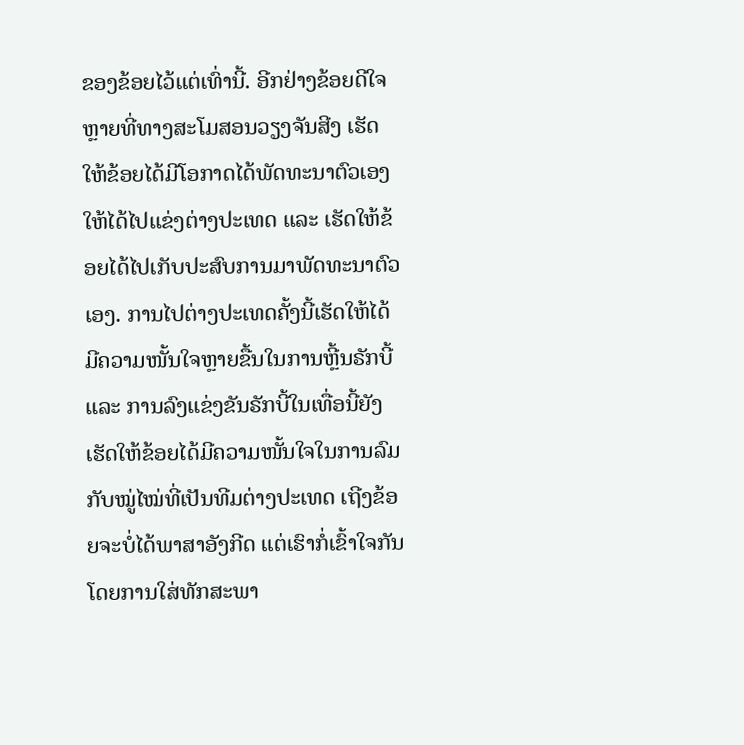ຂອງຂ້ອຍໄວ້ແຕ່ເທົ່ານີ້. ອີກຢ່າງຂ້ອຍດີໃຈຫຼາຍທີ່ທາງສະໂມສອນວຽງຈັນສີງ ເຮັດໃຫ້ຂ້ອຍໄດ້ມີໂອກາດໄດ້ພັດທະນາຕົວເອງໃຫ້ໄດ້ໄປແຂ່ງຕ່າງປະເທດ ແລະ ເຮັດໃຫ້ຂ້ອຍໄດ້ໄປເກັບປະສົບການມາພັດທະນາຕົວເອງ. ການໄປຕ່າງປະເທດຄັ້ງນີ້ເຮັດໃຫ້ໄດ້ມີຄວາມໜັ້ນໃຈຫຼາຍຂື້ນໃນການຫຼີ້ນຣັກບີ້ ແລະ ການລົງແຂ່ງຂັນຣັກບີ້ໃນເທື່ອນີ້ຍັງເຮັດໃຫ້ຂ້ອຍໄດ້ມີຄວາມໜັ້ນໃຈໃນການລົມກັບໝູ່ໄໝ່ທີ່ເປັນທີມຕ່າງປະເທດ ເຖີງຂ້ອຍຈະບໍ່ໄດ້ພາສາອັງກີດ ແຕ່ເຮົາກໍ່ເຂົ້າໃຈກັນໂດຍການໃສ່ທັກສະພາ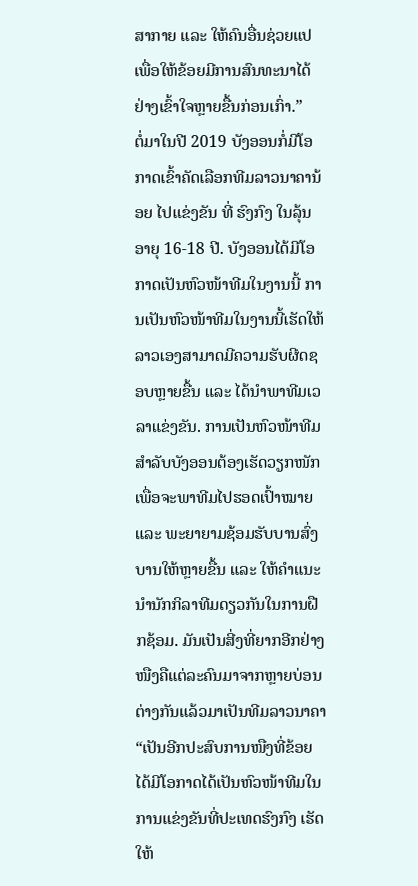ສາກາຍ ແລະ ໃຫ້ຄົນອື່ນຊ່ວຍແປເພື່ອໃຫ້ຂ້ອຍມີການສົນທະນາໄດ້ຢ່າງເຂົ້າໃຈຫຼາຍຂື້ນກ່ອນເກົ່າ.”
ຕໍ່ມາໃນປີ 2019 ບັງອອນກໍ່ມີໂອກາດເຂົ້າຄັດເລືອກທີມລາວນາຄານ້ອຍ ໄປແຂ່ງຂັນ ທີ່ ຮົງກົງ ໃນລຸ້ນອາຍຸ 16-18 ປີ. ບັງອອນໄດ້ມີໂອກາດເປັນຫົວໜ້າທີມໃນງານນີ້ ການເປັນຫົວໜ້າທີມໃນງານນີ້ເຮັດໃຫ້ລາວເອງສາມາດມີຄວາມຮັບຜີດຊອບຫຼາຍຂື້ນ ແລະ ໄດ້ນຳພາທີມເວລາແຂ່ງຂັນ. ການເປັນຫົວໜ້າທີມສຳລັບບັງອອນຕ້ອງເຮັດວຽກໜັກເພື່ອຈະພາທີມໄປຮອດເປົ້າໝາຍ ແລະ ພະຍາຍາມຊ້ອມຮັບບານສົ່ງບານໃຫ້ຫຼາຍຂື້ນ ແລະ ໃຫ້ຄຳແນະນຳນັກກິລາທີມດຽວກັນໃນການຝືກຊ້ອມ. ມັນເປັນສີ່ງທີ່ຍາກອີກຢ່າງໜືງຄືແຕ່ລະຄົນມາຈາກຫຼາຍບ່ອນຕ່າງກັນແລ້ວມາເປັນທີມລາວນາຄາ “ເປັນອີກປະສົບການໜືງທີ່ຂ້ອຍໄດ້ມີໂອກາດໄດ້ເປັນຫົວໜ້າທີມໃນການແຂ່ງຂັນທີ່ປະເທດຮົງກົງ ເຮັດໃຫ້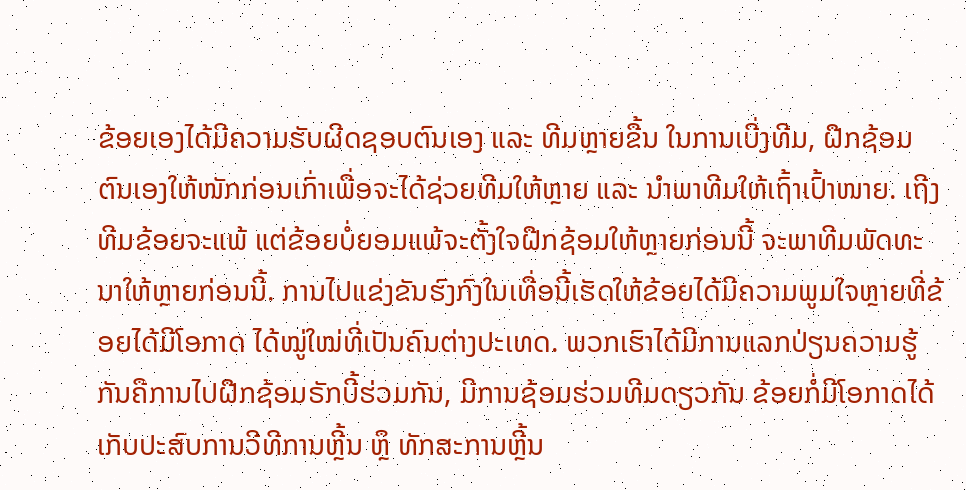ຂ້ອຍເອງໄດ້ມີຄວາມຮັບຜີດຊອບຕົນເອງ ແລະ ທີມຫຼາຍຂື້ນ ໃນການເບີ່ງທີມ, ຝືກຊ້ອມຕົນເອງໃຫ້ໜັກກ່ອນເກົ່າເພື່ອຈະໄດ້ຊ່ວຍທີມໃຫ້ຫຼາຍ ແລະ ນຳພາທີມໃຫ້ເຖົ້າເປົ້າໜາຍ. ເຖີງທີມຂ້ອຍຈະແພ້ ແຕ່ຂ້ອຍບໍ່ຍອມແພ້ຈະຕັ້ງໃຈຝືກຊ້ອມໃຫ້ຫຼາຍກ່ອນນີ້ ຈະພາທີມພັດທະນາໃຫ້ຫຼາຍກ່ອນນີ້. ການໄປແຂ່ງຂັນຮົງກົງໃນເທື່ອນີ້ເຮັດໃຫ້ຂ້ອຍໄດ້ມີຄວາມພູມໃຈຫຼາຍທີ່ຂ້ອຍໄດ້ມີໂອກາດ ໄດ້ໝູ່ໃໝ່ທີ່ເປັນຄົນຕ່າງປະເທດ. ພວກເຮົາໄດ້ມີການແລກປ່ຽນຄວາມຮູ້ກັນຄືການໄປຝືກຊ້ອມຣັກບີ້ຮ່ວມກັນ, ມີການຊ້ອມຮ່ວມທີມດຽວກັນ ຂ້ອຍກໍ່ມີໂອກາດໄດ້ເກັບປະສົບການວີທີການຫຼີ້ນ ຫຼຶ ທັກສະການຫຼີ້ນ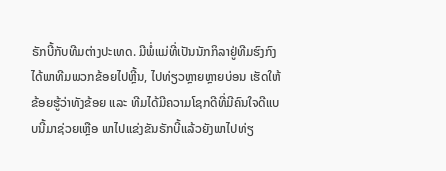ຣັກບີ້ກັບທີມຕ່າງປະເທດ. ມີພໍ່ແມ່ທີ່ເປັນນັກກິລາຢູ່ທີມຮົງກົງໄດ້ພາທີມພວກຂ້ອຍໄປຫຼີ້ນ, ໄປທ່ຽວຫຼາຍຫຼາຍບ່ອນ ເຮັດໃຫ້ຂ້ອຍຮູ້ວ່າທັງຂ້ອຍ ແລະ ທີມໄດ້ມີຄວາມໂຊກດີທີ່ມີຄົນໃຈດີແບບນີ້ມາຊ່ວຍເຫຼືອ ພາໄປແຂ່ງຂັນຣັກບີ້ແລ້ວຍັງພາໄປທ່ຽ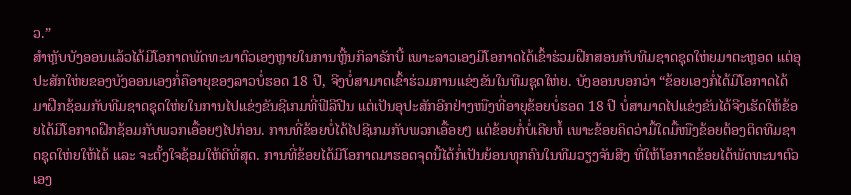ວ.”
ສຳຫຼັບບັງອອນແລ້ວໄດ້ມີໂອກາດພັດທະນາຕົວເອງຫຼາຍໃນການຫຼີ້ນກິລາຣັກບີ້ ເພາະລາວເອງມີໂອກາດໄດ້ເຂົ້າຮ່ວມຝືກສອນກັບທີມຊາດຊຸດໃຫ່ຍມາຕະຫຼອດ ແຕ່ອຸປະສັກໃຫ່ຍຂອງບັງອອນເອງກໍ່ຄືອາຍຸຂອງລາວບໍ່ຮອດ 18 ປີ, ຈີງບໍ່ສາມາດເຂົ້າຮ່ວມການແຂ່ງຂັນໃນທີມຊຸດໃຫ່ຍ. ບັງອອນບອກວ່າ “ຂ້ອຍເອງກໍ່ໄດ້ມີໂອກາດໄດ້ມາຝືກຊ້ອມກັບທີມຊາດຊຸດໃຫ່ຍໃນການໄປແຂ່ງຂັນຊີເກມທີ່ຟີລີປີນ ແຕ່ເປັນອຸປະສັກອີກຢ່າງໜືງທີ່ອາຍຸຂ້ອຍບໍ່ຮອດ 18 ປີ ບໍ່ສາມາດໄປແຂ່ງຂັນໄດ້ຈີງເຮັດໃຫ້ຂ້ອຍໄດ້ມີໂອກາດຝືກຊ້ອມກັບພວກເອື້ອຍໆໄປກ່ອນ. ການທີ່ຂ້ອຍບໍ່ໄດ້ໄປຊີເກມກັບພວກເອື້ອຍໆ ແຕ່ຂ້ອຍກໍ່ບໍ່ເຄີຍທໍ້ ເພາະຂ້ອຍຄິດວ່າມື້ໃດມື້ໜືງຂ້ອຍຕ້ອງຕິດທີມຊາດຊຸດໃຫ່ຍໃຫ້ໄດ້ ແລະ ຈະຕັ້ງໃຈຊ້ອມໃຫ້ດີທີ່ສຸດ. ການທີ່ຂ້ອຍໄດ້ມີໂອກາດມາຮອດຈຸດນີ້ໄດ້ກໍ່ເປັນຍ້ອນທຸກຄົນໃນທີມວຽງຈັນສີງ ທີ່ໃຫ້ໂອກາດຂ້ອຍໄດ້ພັດທະນາຕົວເອງ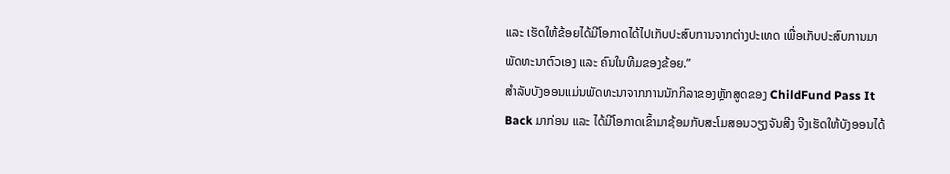ແລະ ເຮັດໃຫ້ຂ້ອຍໄດ້ມີໂອກາດໄດ້ໄປເກັບປະສົບການຈາກຕ່າງປະເທດ ເພື່ອເກັບປະສົບການມາພັດທະນາຕົວເອງ ແລະ ຄົນໃນທີມຂອງຂ້ອຍ.”
ສຳລັບບັງອອນແມ່ນພັດທະນາຈາກການນັກກິລາຂອງຫຼັກສູດຂອງ ChildFund Pass It Back ມາກ່ອນ ແລະ ໄດ້ມີໂອກາດເຂົ້າມາຊ້ອມກັບສະໂມສອນວຽງຈັນສີງ ຈີງເຮັດໃຫ້ບັງອອນໄດ້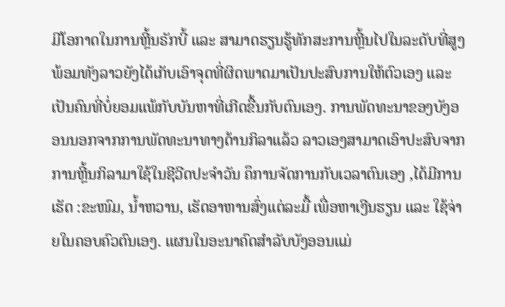ມີໂອກາດໃນການຫຼີ້ນຣັກບີ້ ແລະ ສາມາດຮຽນຮູ້ທັກສະການຫຼີ້ນໄປໃນລະດັບທີ່ສູງ ພ້ອມທັງລາວຍັງໄດ້ເກັບເອົາຈຸດທີ່ຜິດພາດມາເປັນປະສົບການໃຫ້ຕົວເອງ ແລະ ເປັນຄົນທີ່ບໍ່ຍອມແພ້ກັບບັນຫາທີ່ເກີດຂື້ນກັບຕົນເອງ. ການພັດທະນາຂອງບັງອອນນອກຈາກການພັດທະນາທາງດ້ານກິລາແລ້ວ ລາວເອງສາມາດເອົາປະສົບຈາກການຫຼີ້ນກິລາມາໃຊ້ໃນຊີວີດປະຈຳວັນ ຄຶການຈັດການກັບເວລາຕົນເອງ ,ໄດ້ມີການເຮັດ :ຂະໜົມ, ນໍ້າຫວານ, ເຮັດອາຫານສົ່ງແຕ່ລະມື້ ເພື່ອຫາເງີນຮຽນ ແລະ ໃຊ້ຈ່າຍໃນຄອບຄົວຕົນເອງ. ແຜນໃນອະນາຄົດສຳລັບບັງອອນແມ່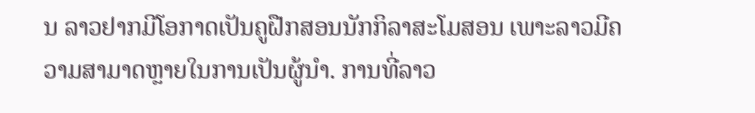ນ ລາວຢາກມີໂອກາດເປັນຄູຝືກສອນນັກກິລາສະໂມສອນ ເພາະລາວມີຄວາມສາມາດຫຼາຍໃນການເປັນຜູ້ນຳ. ການທີ່ລາວ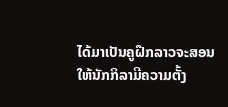ໄດ້ມາເປັນຄູຝືກລາວຈະສອນໃຫ້ນັກກິລາມີຄວາມຕັ້ງ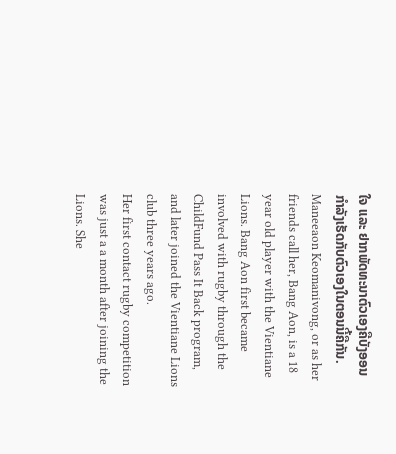ໃຈ ແລະ ຢາກພັດທະນາຕົວເອງຄືບັງອອນກຳລັງເຮັດກັບຕົວເອງໃນຕອນນີ້ຄືກັນ.
Maneeaon Keomanivong, or as her friends call her, Bang Aon, is a 18 year old player with the Vientiane Lions. Bang Aon first became involved with rugby through the ChildFund Pass It Back program, and later joined the Vientiane Lions club three years ago.
Her first contact rugby competition was just a a month after joining the Lions. She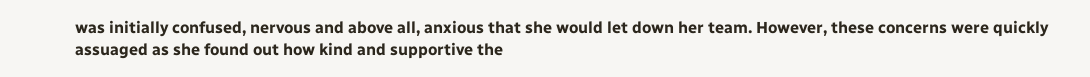was initially confused, nervous and above all, anxious that she would let down her team. However, these concerns were quickly assuaged as she found out how kind and supportive the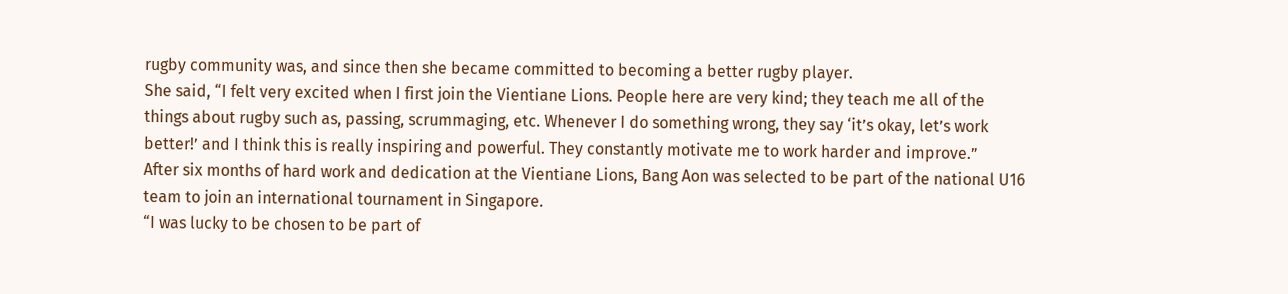rugby community was, and since then she became committed to becoming a better rugby player.
She said, “I felt very excited when I first join the Vientiane Lions. People here are very kind; they teach me all of the things about rugby such as, passing, scrummaging, etc. Whenever I do something wrong, they say ‘it’s okay, let’s work better!’ and I think this is really inspiring and powerful. They constantly motivate me to work harder and improve.”
After six months of hard work and dedication at the Vientiane Lions, Bang Aon was selected to be part of the national U16 team to join an international tournament in Singapore.
“I was lucky to be chosen to be part of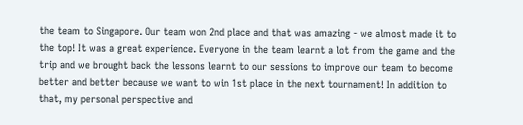the team to Singapore. Our team won 2nd place and that was amazing - we almost made it to the top! It was a great experience. Everyone in the team learnt a lot from the game and the trip and we brought back the lessons learnt to our sessions to improve our team to become better and better because we want to win 1st place in the next tournament! In addition to that, my personal perspective and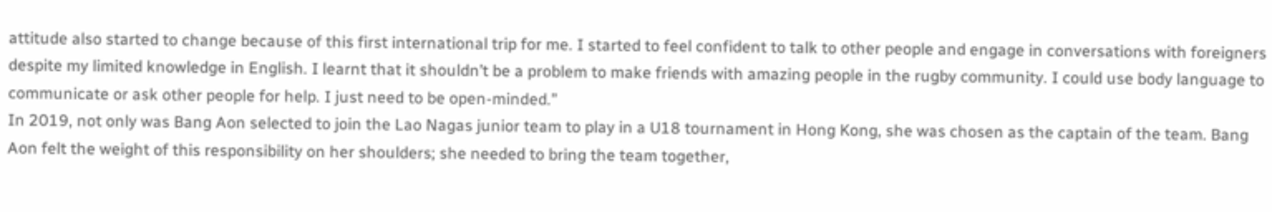attitude also started to change because of this first international trip for me. I started to feel confident to talk to other people and engage in conversations with foreigners despite my limited knowledge in English. I learnt that it shouldn’t be a problem to make friends with amazing people in the rugby community. I could use body language to communicate or ask other people for help. I just need to be open-minded.”
In 2019, not only was Bang Aon selected to join the Lao Nagas junior team to play in a U18 tournament in Hong Kong, she was chosen as the captain of the team. Bang Aon felt the weight of this responsibility on her shoulders; she needed to bring the team together,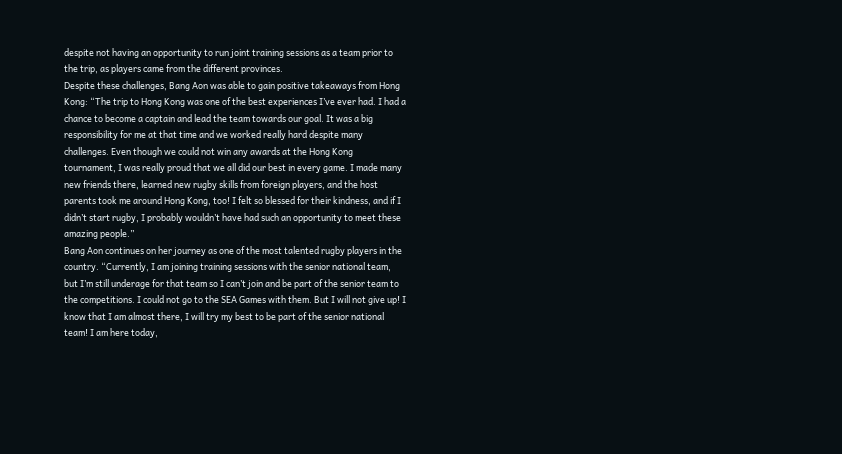despite not having an opportunity to run joint training sessions as a team prior to the trip, as players came from the different provinces.
Despite these challenges, Bang Aon was able to gain positive takeaways from Hong Kong: “The trip to Hong Kong was one of the best experiences I’ve ever had. I had a chance to become a captain and lead the team towards our goal. It was a big responsibility for me at that time and we worked really hard despite many challenges. Even though we could not win any awards at the Hong Kong tournament, I was really proud that we all did our best in every game. I made many new friends there, learned new rugby skills from foreign players, and the host parents took me around Hong Kong, too! I felt so blessed for their kindness, and if I didn’t start rugby, I probably wouldn’t have had such an opportunity to meet these amazing people.”
Bang Aon continues on her journey as one of the most talented rugby players in the country. “Currently, I am joining training sessions with the senior national team, but I’m still underage for that team so I can’t join and be part of the senior team to the competitions. I could not go to the SEA Games with them. But I will not give up! I know that I am almost there, I will try my best to be part of the senior national team! I am here today,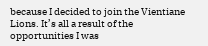because I decided to join the Vientiane Lions. It’s all a result of the opportunities I was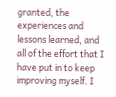granted, the experiences and lessons learned, and all of the effort that I have put in to keep improving myself. I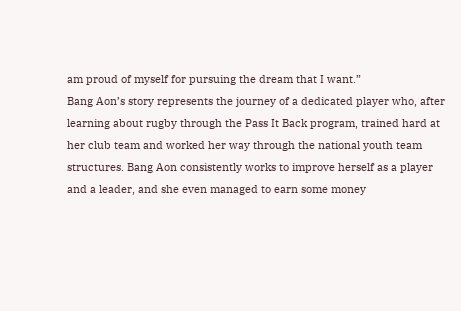am proud of myself for pursuing the dream that I want.”
Bang Aon’s story represents the journey of a dedicated player who, after learning about rugby through the Pass It Back program, trained hard at her club team and worked her way through the national youth team structures. Bang Aon consistently works to improve herself as a player and a leader, and she even managed to earn some money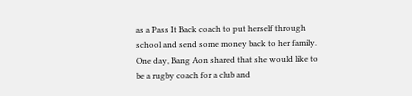as a Pass It Back coach to put herself through school and send some money back to her family. One day, Bang Aon shared that she would like to be a rugby coach for a club and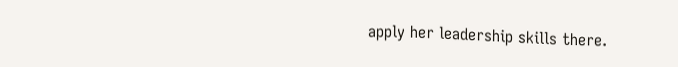apply her leadership skills there.